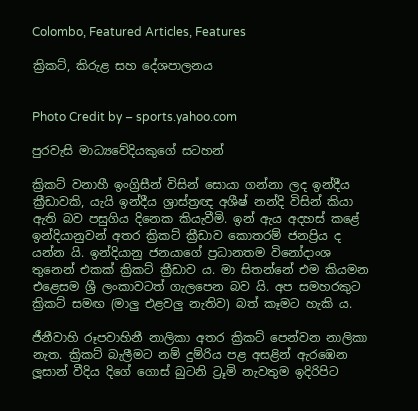Colombo, Featured Articles, Features

ක්‍රිකට්, කිරුළ සහ දේශපාලනය


Photo Credit by – sports.yahoo.com

පුරවැසි මාධ්‍යවේදියකුගේ සටහන්

ක්‍රිකට් වනාහී ඉංග්‍රිසීන් විසින් සොයා ගන්නා ලද ඉන්දීය ක්‍රීඩාවකි, යැයි ඉන්දීය ශ්‍රාස්ත්‍රඥ අශීෂ් නන්දි විසින් කියා ඇති බව පසුගිය දිනෙක කියැවීමි. ඉන් ඇය අදහස් කළේ ඉන්දියානුවන් අතර ක්‍රිකට් ක්‍රීඩාව කොතරම් ජනප්‍රිය ද යන්න යි. ඉන්දියානු ජනයාගේ ප්‍රධානතම විනෝදාංශ තුනෙන් එකක් ක්‍රිකට් ක්‍රීඩාව ය. මා සිතන්නේ එම කියමන එළෙසම ශ්‍රී ලංකාවටත් ගැලපෙන බව යි. අප සමහරකුට ක්‍රිකට් සමඟ (මාලු එළවලු නැතිව) බත් කෑමට හැකි ය.

ජීනීවාහි රූපවාහිනී නාලිකා අතර ක්‍රිකට් පෙන්වන නාලිකා නැත. ක්‍රිකට් බැලීමට නම් දුම්රිය පළ අසළින් ඇරඹෙන ලූසාන් වීදිය දිගේ ගොස් බුටනි ට්‍රූමි නැවතුම ඉදිරිපිට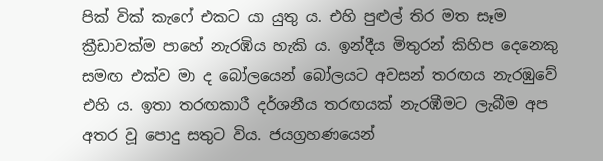පික් වික් කැෆේ එකට යා යුතු ය. එහි පුළුල් තිර මත සෑම ක්‍රීඩාවක්ම පාහේ නැරඹිය හැකි ය. ඉන්දීය මිතුරන් කිහිප දෙනෙකු සමඟ එක්ව මා ද බෝලයෙන් බෝලයට අවසන් තරඟය නැරඹුවේ එහි ය. ඉතා තරඟකාරී දර්ශනීය තරඟයක් නැරඹීමට ලැබීම අප අතර වූ පොදු සතුට විය. ජයග්‍රහණයෙන්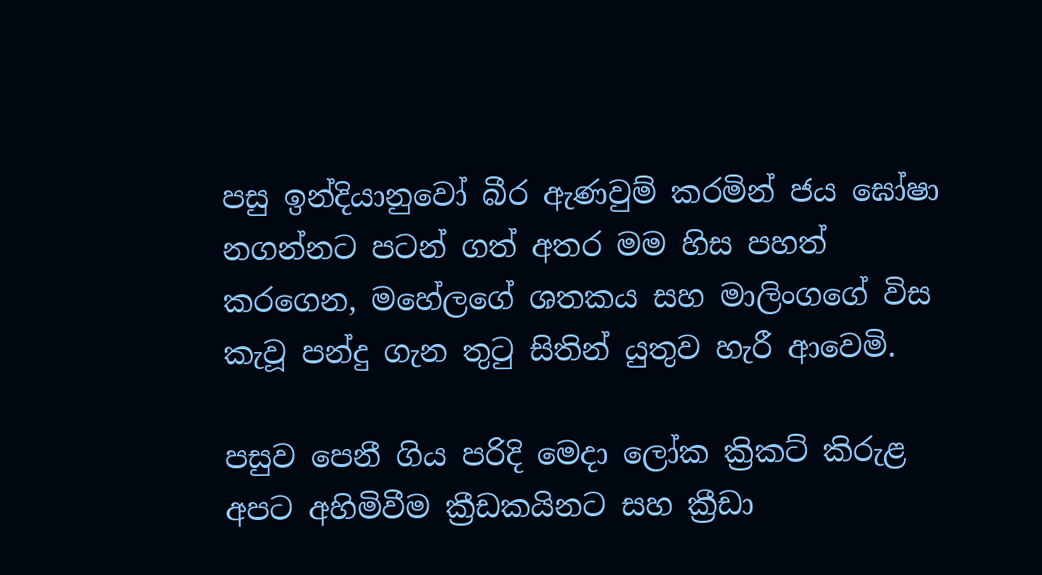පසු ඉන්දියානුවෝ බීර ඇණවුම් කරමින් ජය ඝෝෂා නගන්නට පටන් ගත් අතර මම හිස පහත් කරගෙන, මහේලගේ ශතකය සහ මාලිංගගේ විස කැවූ පන්දු ගැන තුටු සිතින් යුතුව හැරී ආවෙමි.

පසුව පෙනී ගිය පරිදි මෙදා ලෝක ක්‍රිකට් කිරුළ අපට අහිමිවීම ක්‍රීඩකයිනට සහ ක්‍රීඩා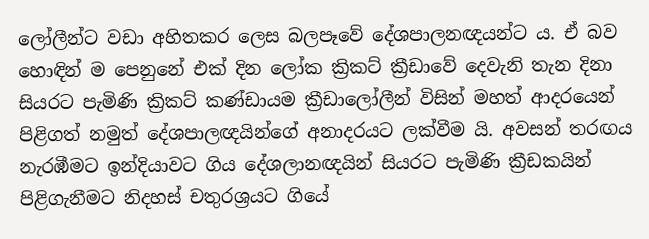ලෝලීන්ට වඩා අහිතකර ලෙස බලපෑවේ දේශපාලනඥයන්ට ය. ඒ බව හොඳින් ම පෙනුනේ එක් දින ලෝක ක්‍රිකට් ක්‍රීඩාවේ දෙවැනි තැන දිනා සියරට පැමිණි ක්‍රිකට් කණ්ඩායම ක්‍රීඩාලෝලීන් විසින් මහත් ආදරයෙන් පිළිගත් නමුත් දේශපාලඥයින්ගේ අනාදරයට ලක්වීම යි. අවසන් තරඟය නැරඹීමට ඉන්දියාවට ගිය දේශලානඥයින් සියරට පැමිණි ක්‍රීඩකයින් පිළිගැනීමට නිදහස් චතුරශ්‍රයට ගියේ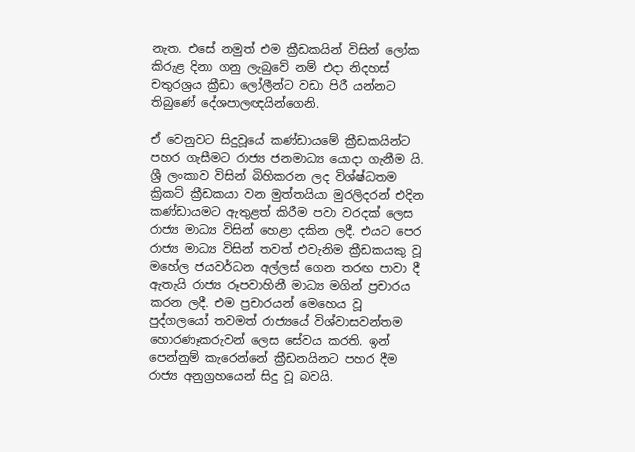නැත. එසේ නමුත් එම ක්‍රීඩකයින් විසින් ලෝක කිරුළ දිනා ගනු ලැබුවේ නම් එදා නිදහස් චතුරශ්‍රය ක්‍රීඩා ලෝලීන්ට වඩා පිරී යන්නට තිබුණේ දේශපාලඥයින්ගෙනි.

ඒ වෙනුවට සිදුවූයේ කණ්ඩායමේ ක්‍රීඩකයින්ට පහර ගැසීමට රාජ්‍ය ජනමාධ්‍ය යොදා ගැනීම යි. ශ්‍රී ලංකාව විසින් බිහිකරන ලද විශ්ෂ්ධතම ක්‍රිකට් ක්‍රීඩකයා වන මුත්තයියා මුරලිදරන් එදින කණ්ඩායමට ඇතුළත් කිරීම පවා වරදක් ලෙස රාජ්‍ය මාධ්‍ය විසින් හෙළා දකින ලදී. එයට පෙර රාජ්‍ය මාධ්‍ය විසින් තවත් එවැනිම ක්‍රීඩකයකු වූ මහේල ජයවර්ධන අල්ලස් ගෙන තරඟ පාවා දී ඇතැයි රාජ්‍ය රූපවාහිනී මාධ්‍ය මගින් ප්‍රචාරය කරන ලදී. එම ප්‍රචාරයන් මෙහෙය වූ පුද්ගලයෝ තවමත් රාජ්‍යයේ විශ්වාසවන්තම හොරණෑකරුවන් ලෙස සේවය කරති. ඉන් පෙන්නුම් කැරෙන්නේ ක්‍රීඩනයිනට පහර දීම රාජ්‍ය අනුග්‍රහයෙන් සිදු වූ බවයි.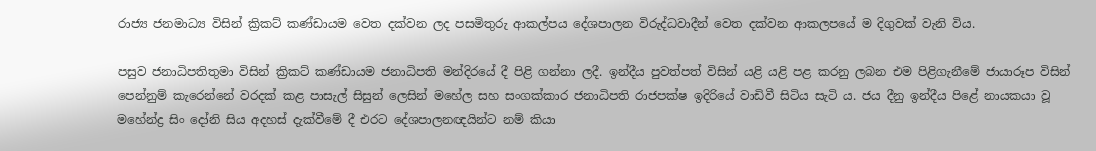රාජ්‍ය ජනමාධ්‍ය විසින් ක්‍රිකට් කණ්ඩායම වෙත දක්වන ලද පසමිතුරු ආකල්පය දේශපාලන විරුද්ධවාදීන් වෙත දක්වන ආකලපයේ ම දිගුවක් වැනි විය.

පසුව ජනාධිපතිතුමා විසින් ක්‍රිකට් කණ්ඩායම ජනාධිපති මන්දිරයේ දී පිළි ගන්නා ලදී. ඉන්දීය පුවත්පත් විසින් යළි යළි පළ කරනු ලබන එම පිළිගැනීමේ ජායාරූප විසින් පෙන්නුම් කැරෙන්නේ වරදක් කළ පාසැල් සිසුන් ලෙසින් මහේල සහ සංගක්කාර ජනාධිපති රාජපක්ෂ ඉදිරියේ වාඩිවී සිටිය සැටි ය. ජය දීනු ඉන්දීය පිළේ නායකයා වූ මහේන්ද්‍ර සිං දෝනි සිය අදහස් දැක්වීමේ දී එරට දේශපාලනඥයින්ට නම් කියා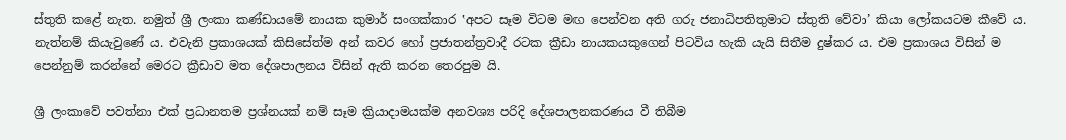ස්තුති කළේ නැත. නමුත් ශ්‍රී ලංකා කණ්ඩායමේ නායක කුමාර් සංගක්කාර ‛අපට සෑම විටම මඟ පෙන්වන අති ගරු ජනාධිපතිතුමාට ස්තුති වේවා’ කියා ලෝකයටම කීවේ ය. නැත්නම් කියැවුණේ ය. එවැනි ප්‍රකාශයක් කිසිසේත්ම අන් කවර හෝ ප්‍රජාතන්ත්‍රවාදී රටක ක්‍රීඩා නායකයකුගෙන් පිටවිය හැකි යැයි සිතීම දුෂ්කර ය. එම ප්‍රකාශය විසින් ම පෙන්නුම් කරන්නේ මෙරට ක්‍රීඩාව මත දේශපාලනය විසින් ඇති කරන තෙරපුම යි.

ශ්‍රී ලංකාවේ පවත්නා එක් ප්‍රධානතම ප්‍රශ්නයක් නම් සෑම ක්‍රියාදාමයක්ම අනවශ්‍ය පරිදි දේශපාලනකරණය වී තිබීම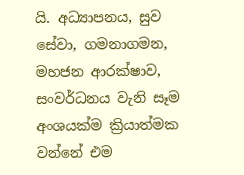යි. අධ්‍යාපනය, සුව සේවා, ගමනාගමන, මහජන ආරක්ෂාව, සංවර්ධනය වැනි සෑම අංශයක්ම ක්‍රියාත්මක වන්නේ එම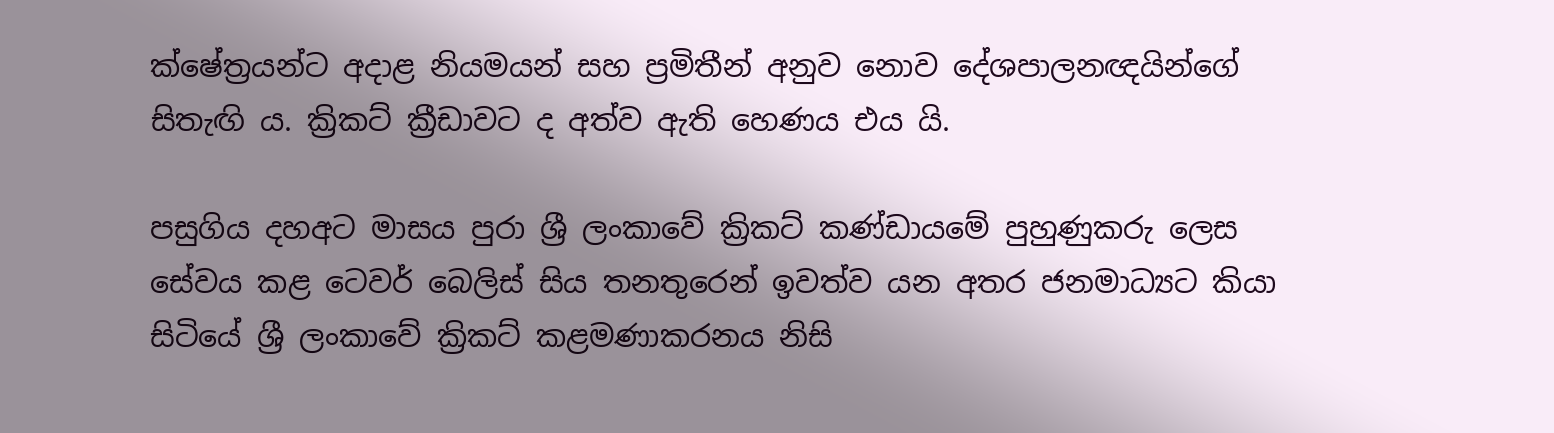ක්ෂේත්‍රයන්ට අදාළ නියමයන් සහ ප්‍රමිතීන් අනුව නොව දේශපාලනඥයින්ගේ සිතැඟි ය. ක්‍රිකට් ක්‍රීඩාවට ද අත්ව ඇති හෙණය එය යි.

පසුගිය දහඅට මාසය පුරා ශ්‍රී ලංකාවේ ක්‍රිකට් කණ්ඩායමේ පුහුණුකරු ලෙස සේවය කළ ටෙවර් බෙලිස් සිය තනතුරෙන් ඉවත්ව යන අතර ජනමාධ්‍යට කියා සිටියේ ශ්‍රී ලංකාවේ ක්‍රිකට් කළමණාකරනය නිසි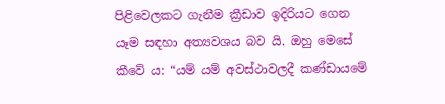පිළිවෙලකට ගැනීම ක්‍රීඩාව ඉදිරියට ගෙන යෑම සඳහා අත්‍යවශය බව යි. ඔහු මෙසේ කීවේ ය: “යම් යම් අවස්ථාවලදී කණ්ඩායමේ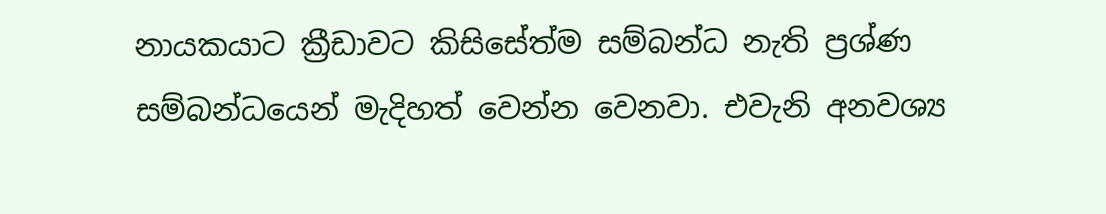නායකයාට ක්‍රීඩාවට කිසිසේත්ම සම්බන්ධ නැති ප්‍රශ්ණ සම්බන්ධයෙන් මැදිහත් වෙන්න වෙනවා. එවැනි අනවශ්‍ය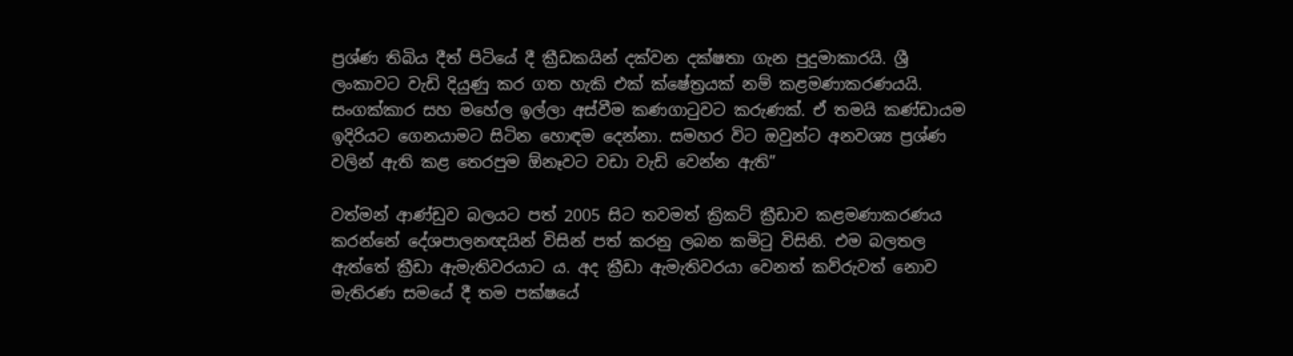ප්‍රශ්ණ තිබිය දීත් පිටියේ දී ක්‍රීඩකයින් දක්වන දක්ෂතා ගැන පුදුමාකාරයි. ශ්‍රී ලංකාවට වැඩි දියුණු කර ගත හැකි එක් ක්ෂේත්‍රයක් නම් කළමණාකරණයයි. සංගක්කාර සහ මහේල ඉල්ලා අස්වීම කණගාටුවට කරුණක්. ඒ තමයි කණ්ඩායම ඉදිරියට ගෙනයාමට සිටින හොඳම දෙන්නා. සමහර විට ඔවුන්ට අනවශ්‍ය ප්‍රශ්ණ වලින් ඇති කළ තෙරපුම ඕනෑවට වඩා වැඩි වෙන්න ඇති”

වත්මන් ආණ්ඩුව බලයට පත් 2005 සිට තවමත් ක්‍රිකට් ක්‍රීඩාව කළමණාකරණය කරන්නේ දේශපාලනඥයින් විසින් පත් කරනු ලබන කමිටු විසිනි. එම බලතල ඇත්තේ ක්‍රීඩා ඇමැතිවරයාට ය. අද ක්‍රීඩා ඇමැතිවරයා වෙනත් කව්රුවත් නොව මැතිරණ සමයේ දී තම පක්ෂයේ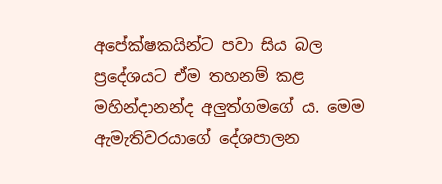අපේක්ෂකයින්ට පවා සිය බල ප්‍රදේශයට ඒම තහනම් කළ මහින්දානන්ද අලුත්ගමගේ ය. මෙම ඇමැතිවරයාගේ දේශපාලන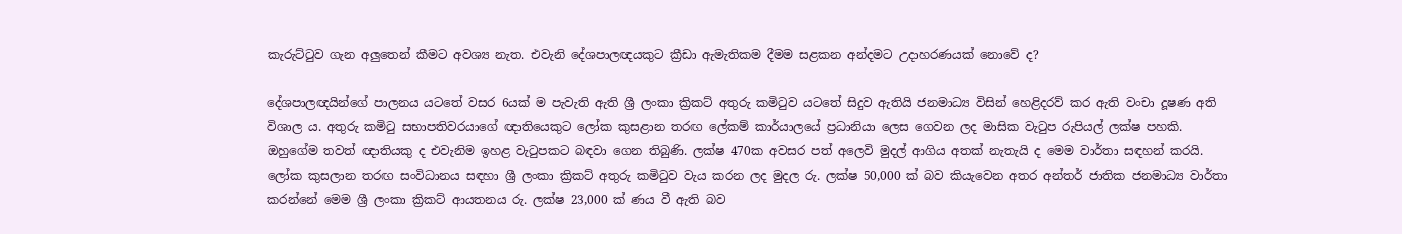කැරුට්ටුව ගැන අලුතෙන් කීමට අවශ්‍ය නැත. එවැනි දේශපාලඥයකුට ක්‍රීඩා ඇමැතිකම දීමම සළකන අන්දමට උදාහරණයක් නොවේ ද?

දේශපාලඥයින්ගේ පාලනය යටතේ වසර 6යක් ම පැවැති ඇති ශ්‍රී ලංකා ක්‍රිකට් අතුරු කමිටුව යටතේ සිදුව ඇතියි ජනමාධ්‍ය විසින් හෙළිදරව් කර ඇති වංචා දූෂණ අති විශාල ය. අතුරු කමිටු සභාපතිවරයාගේ ඥාතියෙකුට ලෝක කුසළාන තරඟ ලේකම් කාර්යාලයේ ප්‍රධානියා ලෙස ගෙවන ලද මාසික වැටුප රුපියල් ලක්ෂ පහකි. ඔහුගේම තවත් ඥාතියකු ද එවැනිම ඉහළ වැටුපකට බඳවා ගෙන තිබුණි. ලක්ෂ 470ක අවසර පත් අලෙවි මුදල් ආගිය අතක් නැතැයි ද මෙම වාර්තා සඳහන් කරයි. ලෝක කුසලාන තරඟ සංවිධානය සඳහා ශ්‍රී ලංකා ක්‍රිකට් අතුරු කමිටුව වැය කරන ලද මුදල රු. ලක්ෂ 50,000 ක් බව කියැවෙන අතර අන්තර් ජාතික ජනමාධ්‍ය වාර්තා කරන්නේ මෙම ශ්‍රී ලංකා ක්‍රිකට් ආයතනය රු. ලක්ෂ 23,000 ක් ණය වී ඇති බව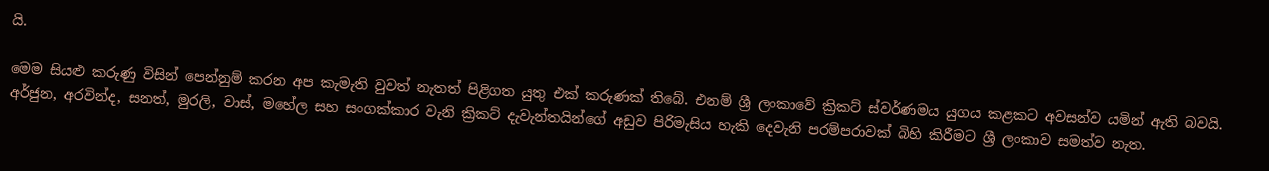යි.

මෙම සියළු කරුණු විසින් පෙන්නුම් කරන අප කැමැති වුවත් නැතත් පිළිගත යුතු එක් කරුණක් තිබේ. එනම් ශ්‍රී ලංකාවේ ක්‍රිකට් ස්වර්ණමය යුගය කළකට අවසන්ව යමින් ඇති බවයි. අර්ජුන, අරවින්ද, සනත්, මුරලි, වාස්, මහේල සහ සංගක්කාර වැනි ක්‍රිකට් දැවැන්තයින්ගේ අඩුව පිරිමැසිය හැකි දෙවැනි පරම්පරාවක් බිහි කිරීමට ශ්‍රී ලංකාව සමත්ව නැත.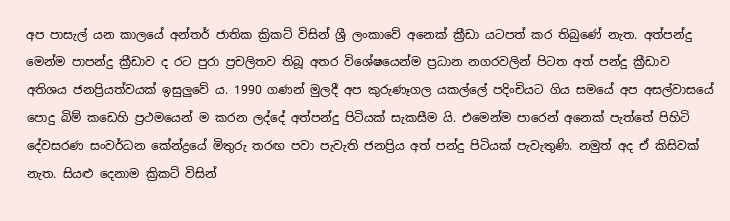අප පාසැල් යන කාලයේ අන්තර් ජාතික ක්‍රිකට් විසින් ශ්‍රී ලංකාවේ අනෙක් ක්‍රීඩා යටපත් කර තිබුණේ නැත. අත්පන්දු මෙන්ම පාපන්දු ක්‍රීඩාව ද රට පුරා ප්‍රචලිතව තිබූ අතර විශේෂයෙන්ම ප්‍රධාන නගරවලින් පිටත අත් පන්දු ක්‍රීඩාව අතිශය ජනප්‍රියත්වයක් ඉසුලුවේ ය. 1990 ගණන් මුලදී අප කුරුණෑගල යකල්ලේ පදිංචියට ගිය සමයේ අප අසල්වාසයේ පොදු බිම් කඩෙහි ප්‍රථමයෙන් ම කරන ලද්දේ අත්පන්දු පිටියක් සැකසීම යි. එමෙන්ම පාරෙන් අනෙක් පැත්තේ පිහිටි දේවසරණ සංවර්ධන කේන්ද්‍රයේ මිතුරු තරඟ පවා පැවැති ජනප්‍රිය අත් පන්දු පිටියක් පැවැතුණි. නමුත් අද ඒ කිසිවක් නැත. සියළු දෙනාම ක්‍රිකට් විසින්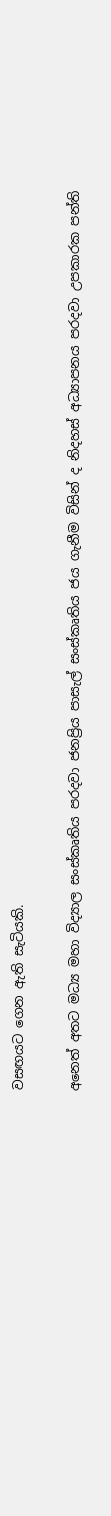වසඟයට ගෙන ඇති සැටියකි.

අනෙත් අතට මධ්‍ය මහා විද්‍යාල සංස්කෘතිය පරදවා ජනප්‍රිය පාසැල් සංස්කෘතිය ජය ගැනීම විසින් ද නිදහස් අධ්‍යාපනය පරදවා උපකාරක පන්ති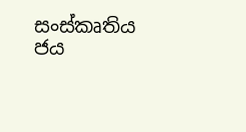සංස්කෘතිය ජය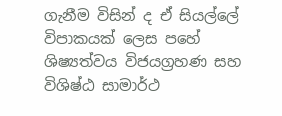ගැනීම විසින් ද ඒ සියල්ලේ විපාකයක් ලෙස පහේ ශිෂ්‍යත්වය විජයග්‍රහණ සහ විශිෂ්ඨ සාමාර්ථ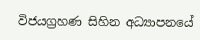විජයග්‍රහණ සිහින අධ්‍යාපනයේ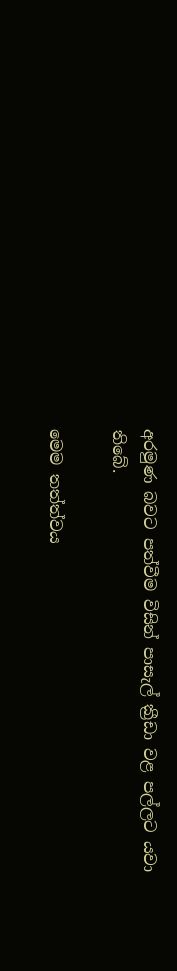අරමුණ බවට පත්වීම විසින් පාසැල් ක්‍රීඩා වළ පල්ලට යවා තිබේ.

මෙම තත්ත්වය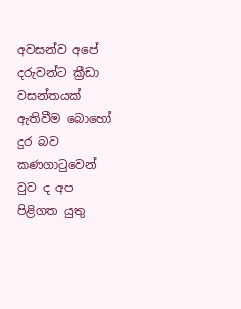අවසන්ව අපේ දරුවන්ට ක්‍රීඩා වසන්තයක් ඇතිවීම බොහෝ දුර බව කණගාටුවෙන් වුව ද අප පිළිගත යුතු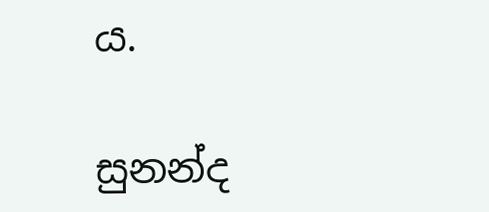ය.

සුනන්ද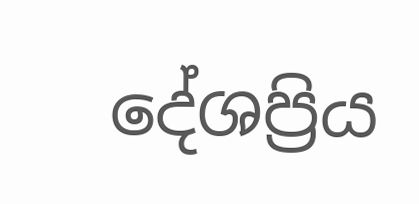දේශප්‍රිය